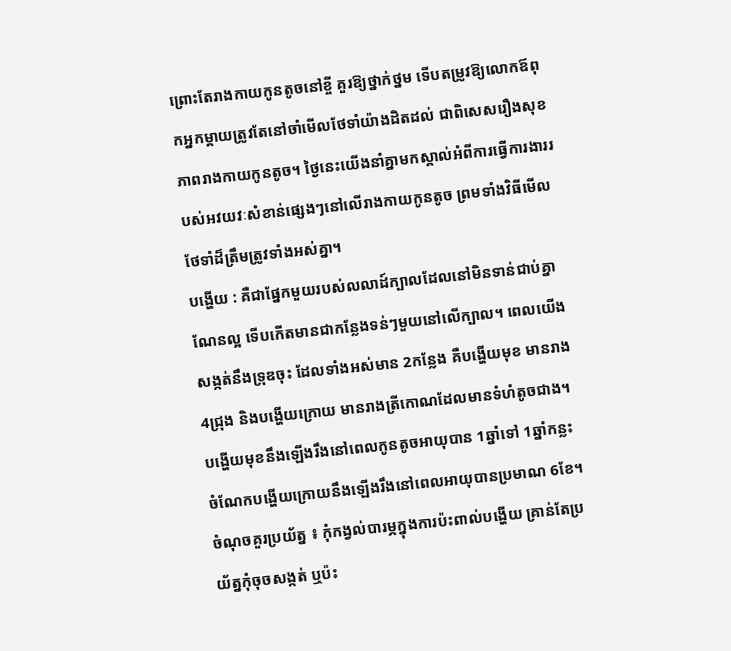ព្រោះតែរាងកាយកូនតូចនៅខ្ចី គួរឱ្យថ្នាក់ថ្នម ទើបតម្រូវឱ្យលោកឪពុកអ្នកម្តាយត្រូវតែនៅចាំមើលថែទាំយ៉ាងដិតដល់ ជាពិសេសរឿងសុខភាពរាងកាយកូនតូច។ ថ្ងៃនេះយើងនាំគ្នាមកស្គាល់អំពីការធ្វើការងាររបស់អវយវៈសំខាន់ផ្សេងៗនៅលើរាងកាយកូនតូច ព្រមទាំងវិធីមើលថែទាំដ៏ត្រឹមត្រូវទាំងអស់គ្នា។
បង្ហើយ : គឺជាផ្នែកមួយរបស់លលាដ៍ក្បាលដែលនៅមិនទាន់ជាប់គ្នាណែនល្អ ទើបកើតមានជាកន្លែងទន់ៗមួយនៅលើក្បាល។ ពេលយើងសង្កត់នឹងទ្រុឌចុះ ដែលទាំងអស់មាន 2កន្លែង គឺបង្ហើយមុខ មានរាង 4ជ្រុង និងបង្ហើយក្រោយ មានរាងត្រីកោណដែលមានទំហំតូចជាង។ បង្ហើយមុខនឹងឡើងរឹងនៅពេលកូនតូចអាយុបាន 1ឆ្នាំទៅ 1ឆ្នាំកន្លះ ចំណែកបង្ហើយក្រោយនឹងឡើងរឹងនៅពេលអាយុបានប្រមាណ 6ខែ។
ចំណុចគួរប្រយ័ត្ន ៖ កុំកង្វល់បារម្ភក្នុងការប៉ះពាល់បង្ហើយ គ្រាន់តែប្រយ័ត្នកុំចុចសង្កត់ ឬប៉ះ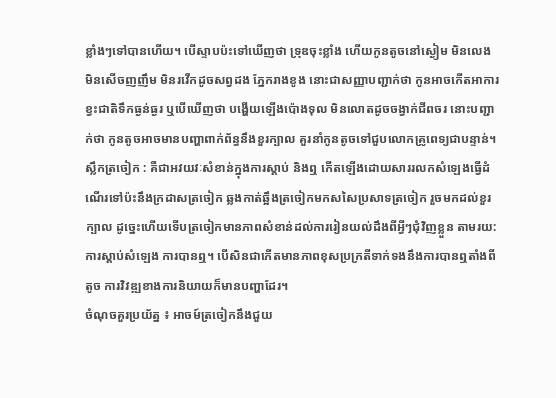ខ្លាំងៗទៅបានហើយ។ បើស្ទាបប៉ះទៅឃើញថា ទ្រុឌចុះខ្លាំង ហើយកូនតូចនៅស្ងៀម មិនលេង មិនសើចញញឹម មិនរវើកដូចសព្វដង ភ្នែករាងខូង នោះជាសញ្ញាបញ្ជាក់ថា កូនអាចកើតអាការខ្វះជាតិទឹកធ្ងន់ធ្ងរ ឬបើឃើញថា បង្ហើយឡើងប៉ោងទុល មិនលោតដូចចង្វាក់ជីពចរ នោះបញ្ជាក់ថា កូនតូចអាចមានបញ្ហាពាក់ព័ន្ធនឹងខួរក្បាល គួរនាំកូនតូចទៅជួបលោកគ្រូពេទ្យជាបន្ទាន់។
ស្លឹកត្រចៀក : គឺជាអវយវៈសំខាន់ក្នុងការស្តាប់ និងឮ កើតឡើងដោយសាររលកសំឡេងធ្វើដំណើរទៅប៉ះនឹងក្រដាសត្រចៀក ឆ្លងកាត់ឆ្អឹងត្រចៀកមកសសៃប្រសាទត្រចៀក រួចមកដល់ខួរក្បាល ដូច្នេះហើយទើបត្រចៀកមានភាពសំខាន់ដល់ការរៀនយល់ដឹងពីអ្វីៗជុំវិញខ្លួន តាមរយ:ការស្តាប់សំឡេង ការបានឮ។ បើសិនជាកើតមានភាពខុសប្រក្រតីទាក់ទងនឹងការបានឮតាំងពីតូច ការវិវឌ្ឍខាងការនិយាយក៏មានបញ្ហាដែរ។
ចំណុចគួរប្រយ័ត្ន ៖ អាចម៍ត្រចៀកនឹងជួយ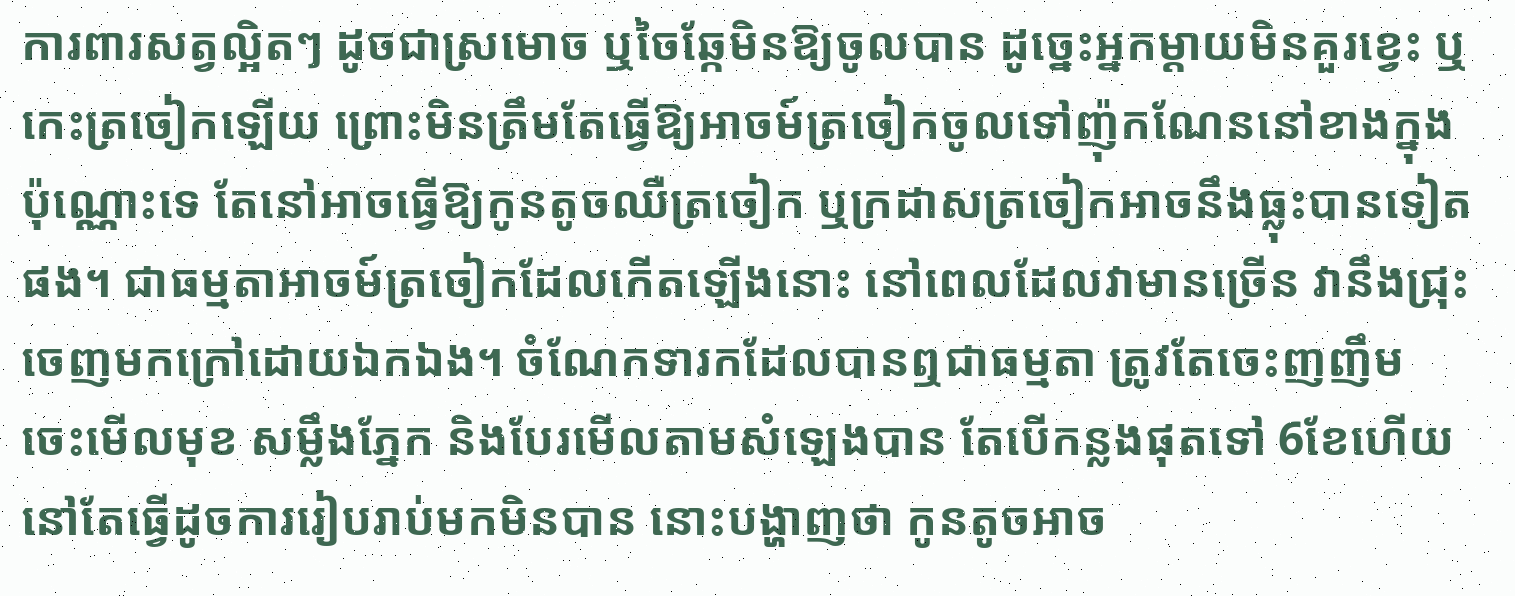ការពារសត្វល្អិតៗ ដូចជាស្រមោច ឬចៃឆ្កែមិនឱ្យចូលបាន ដូច្នេះអ្នកម្ដាយមិនគួរខ្វេះ ឬកេះត្រចៀកឡើយ ព្រោះមិនត្រឹមតែធ្វើឱ្យអាចម៍ត្រចៀកចូលទៅញ៉ុកណែននៅខាងក្នុងប៉ុណ្ណោះទេ តែនៅអាចធ្វើឱ្យកូនតូចឈឺត្រចៀក ឬក្រដាសត្រចៀកអាចនឹងធ្លុះបានទៀតផង។ ជាធម្មតាអាចម៍ត្រចៀកដែលកើតឡើងនោះ នៅពេលដែលវាមានច្រើន វានឹងជ្រុះចេញមកក្រៅដោយឯកឯង។ ចំណែកទារកដែលបានឮជាធម្មតា ត្រូវតែចេះញញឹម ចេះមើលមុខ សម្លឹងភ្នែក និងបែរមើលតាមសំឡេងបាន តែបើកន្លងផុតទៅ 6ខែហើយ នៅតែធ្វើដូចការរៀបរាប់មកមិនបាន នោះបង្ហាញថា កូនតូចអាច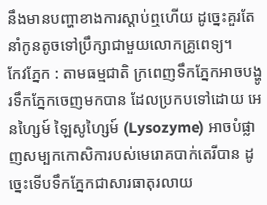នឹងមានបញ្ហាខាងការស្តាប់ឮហើយ ដូច្នេះគួរតែនាំកូនតូចទៅប្រឹក្សាជាមួយលោកគ្រូពេទ្យ។
កែវភ្នែក : តាមធម្មជាតិ ក្រពេញទឹកភ្នែកអាចបង្ហូរទឹកភ្នែកចេញមកបាន ដែលប្រកបទៅដោយ អេនហ្សៃម៍ ឡៃសូហ្សៃម៍ (Lysozyme) អាចបំផ្លាញសម្បកកោសិការបស់មេរោគបាក់តេរីបាន ដូច្នេះទើបទឹកភ្នែកជាសារធាតុរលាយ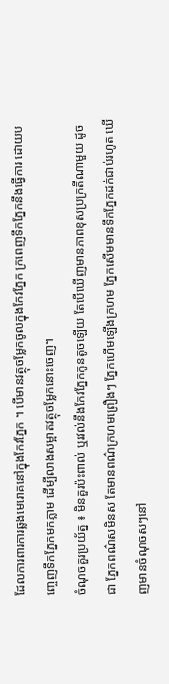ដែលការពារការឆ្លងមេរោគនៅក្នុងកែវភ្នែក ។ បើមានវត្ថុចម្លែកចូលក្នុងកែវភ្នែក ក្រពេញទឹកភ្នែកនឹងធ្វើការ ដោយបញ្ចេញទឹកភ្នែកមកភ្លាម ដើម្បីលាងសម្អាតវត្ថុចម្លែកនោះចេញ។
ចំណុចគួរប្រយ័ត្ន ៖ មិនគួរប៉ះពាល់ ឬរវល់នឹងកែវភ្នែកកូនតូចឡើយ តែបើឃើញមានភាពខុសប្រក្រតីណាមួយ ដូចជា ភ្នែកពណ៌សមិនស តែមានពណ៌ក្រហមព្រឿងៗ ភ្នែកហើមឡើងក្រហម ភ្នែកសើមមានទឹកភ្នែកដក់ជាប់រហូត ឃើញមានចំណុចសៗនៅ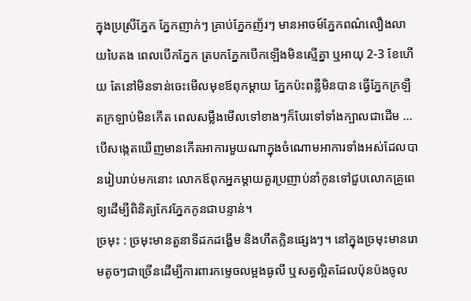ក្នុងប្រស្រីភ្នែក ភ្នែកញាក់ៗ គ្រាប់ភ្នែកញ័រៗ មានអាចម៍ភ្នែកពណ៌លឿងលាយបៃតង ពេលបើកភ្នែក ត្របកភ្នែកបើកឡើងមិនស្មើគ្នា ឬអាយុ 2-3 ខែហើយ តែនៅមិនទាន់ចេះមើលមុខឪពុកម្តាយ ភ្នែកប៉ះពន្លឺមិនបាន ធ្វើភ្នែកក្រឡឺតក្រឡាប់មិនកើត ពេលសម្លឹងមើលទៅខាងៗក៏បែរទៅទាំងក្បាលជាដើម …បើសង្កេតឃើញមានកើតអាការមួយណាក្នុងចំណោមអាការទាំងអស់ដែលបានរៀបរាប់មកនោះ លោកឪពុកអ្នកម្តាយគួរប្រញាប់នាំកូនទៅជួបលោកគ្រូពេទ្យដើម្បីពិនិត្យកែវភ្នែកកូនជាបន្ទាន់។
ច្រមុះ : ច្រមុះមានតួនាទីដកដង្ហើម និងហឹតក្លិនផ្សេងៗ។ នៅក្នុងច្រមុះមានរោមតូចៗជាច្រើនដើម្បីការពារកម្ទេចលម្អងធូលី ឬសត្វល្អិតដែលប៉ុនប៉ងចូល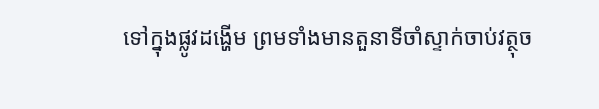ទៅក្នុងផ្លូវដង្ហើម ព្រមទាំងមានតួនាទីចាំស្ទាក់ចាប់វត្ថុច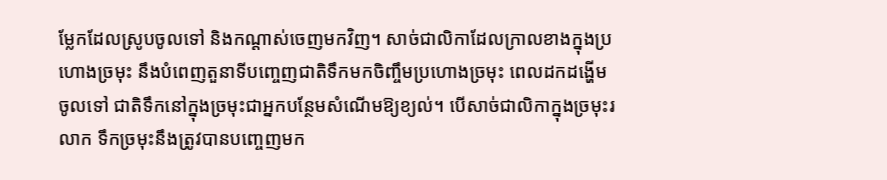ម្លែកដែលស្រូបចូលទៅ និងកណ្តាស់ចេញមកវិញ។ សាច់ជាលិកាដែលក្រាលខាងក្នុងប្រហោងច្រមុះ នឹងបំពេញតួនាទីបញ្ចេញជាតិទឹកមកចិញ្ចឹមប្រហោងច្រមុះ ពេលដកដង្ហើមចូលទៅ ជាតិទឹកនៅក្នុងច្រមុះជាអ្នកបន្ថែមសំណើមឱ្យខ្យល់។ បើសាច់ជាលិកាក្នុងច្រមុះរលាក ទឹកច្រមុះនឹងត្រូវបានបញ្ចេញមក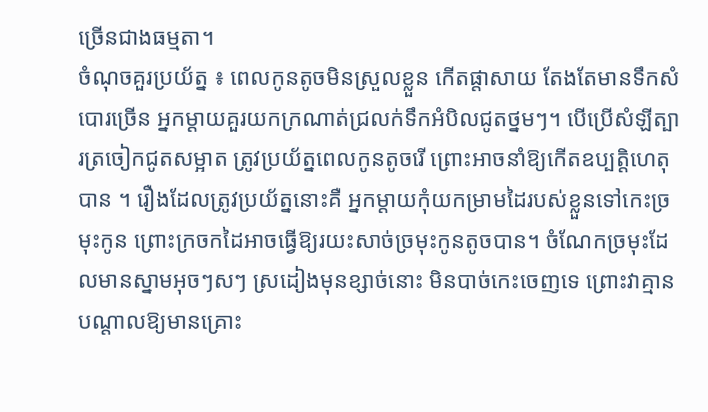ច្រើនជាងធម្មតា។
ចំណុចគួរប្រយ័ត្ន ៖ ពេលកូនតូចមិនស្រួលខ្លួន កើតផ្តាសាយ តែងតែមានទឹកសំបោរច្រើន អ្នកម្ដាយគួរយកក្រណាត់ជ្រលក់ទឹកអំបិលជូតថ្នមៗ។ បើប្រើសំឡីត្បារត្រចៀកជូតសម្អាត ត្រូវប្រយ័ត្នពេលកូនតូចរើ ព្រោះអាចនាំឱ្យកើតឧប្បត្តិហេតុបាន ។ រឿងដែលត្រូវប្រយ័ត្ននោះគឺ អ្នកម្ដាយកុំយកម្រាមដៃរបស់ខ្លួនទៅកេះច្រមុះកូន ព្រោះក្រចកដៃអាចធ្វើឱ្យរយះសាច់ច្រមុះកូនតូចបាន។ ចំណែកច្រមុះដែលមានស្នាមអុចៗសៗ ស្រដៀងមុនខ្សាច់នោះ មិនបាច់កេះចេញទេ ព្រោះវាគ្មានបណ្តាលឱ្យមានគ្រោះ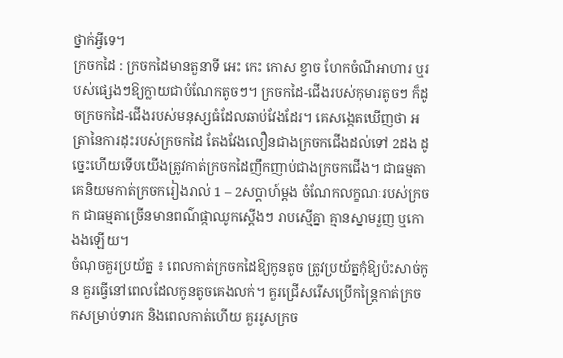ថ្នាក់អ្វីទេ។
ក្រចកដៃ : ក្រចកដៃមានតួនាទី អេះ កេះ កោស ខ្វាច ហែកចំណីអាហារ ឬរបស់ផ្សេងៗឱ្យក្លាយជាបំណែកតូចៗ។ ក្រចកដៃ-ជើងរបស់កុមារតូចៗ ក៏ដូចក្រចកដៃ-ជើងរបស់មនុស្សធំដែលឆាប់វែងដែរ។ គេសង្កេតឃើញថា អត្រានៃការដុះរបស់ក្រចកដៃ តែងវែងលឿនជាងក្រចកជើងដល់ទៅ 2ដង ដូច្នេះហើយទើបយើងត្រូវកាត់ក្រចកដៃញឹកញាប់ជាងក្រចកជើង។ ជាធម្មតាគេនិយមកាត់ក្រចករៀងរាល់ 1 – 2សប្តាហ៍ម្តង ចំណែកលក្ខណៈរបស់ក្រចក ជាធម្មតាច្រើនមានពណ៌ផ្កាឈូកស្តើងៗ រាបស្មើគ្នា គ្មានស្នាមរួញ ឬកោងងឡើយ។
ចំណុចគួរប្រយ័ត្ន ៖ ពេលកាត់ក្រចកដៃឱ្យកូនតូច ត្រូវប្រយ័ត្នកុំឱ្យប៉ះសាច់កូន គួរធ្វើនៅពេលដែលកូនតូចគេងលក់។ គួរជ្រើសរើសប្រើកន្រ្តៃកាត់ក្រចកសម្រាប់ទារក និងពេលកាត់ហើយ គួររូសក្រច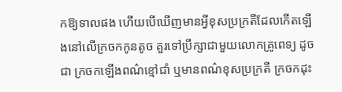កឱ្យទាលផង ហើយបើឃើញមានអ្វីខុសប្រក្រតីដែលកើតឡើងនៅលើក្រចកកូនតូច គួរទៅប្រឹក្សាជាមួយលោកគ្រូពេទ្យ ដូចជា ក្រចកឡើងពណ៌ខ្មៅជាំ ឬមានពណ៌ខុសប្រក្រតី ក្រចកដុះ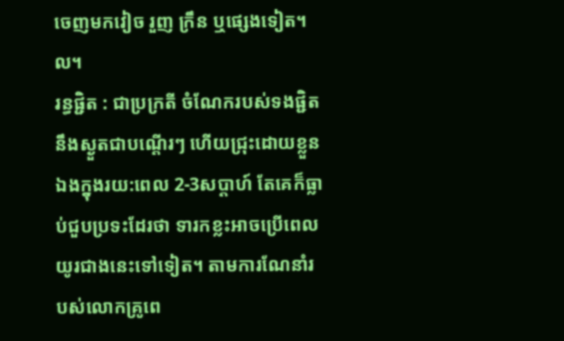ចេញមកវៀច រួញ ក្រឹន ឬផ្សេងទៀត។ល។
រន្ធផ្ជិត : ជាប្រក្រតី ចំណែករបស់ទងផ្ជិតនឹងស្ងួតជាបណ្តើរៗ ហើយជ្រុះដោយខ្លួនឯងក្នុងរយ:ពេល 2-3សប្តាហ៍ តែគេក៏ធ្លាប់ជួបប្រទះដែរថា ទារកខ្លះអាចប្រើពេលយូរជាងនេះទៅទៀត។ តាមការណែនាំរបស់លោកគ្រូពេ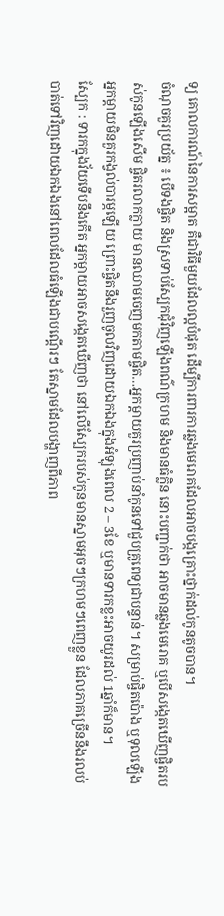ទ្យ គោលការណ៍នៃការសម្អាត គឺជាវិធីមួយដែលល្អបំផុត ដើម្បីការពារការឆ្លងមេរោគដែលអាចបង្កគ្រោះថ្នាក់ដល់កូនតូចបាន។
ចំណុចគួរប្រយ័ត្ន ៖ បើទងផ្ចិត និងស្រទាប់ស្បែកជុំវិញឡើងពណ៌ក្រហម និងមានធំក្លិន នោះបញ្ជាក់ថា អាចមានឆ្លងមេរោគ ឬបើសង្កេតឃើញផ្ចិតរបស់កូនឡើងសើម ផ្ចិតរលាកក្លាយ មានឈាមចេញមកតាមផ្ចិត…អ្នកម្តាយគួរប្រញាប់នាំកូនទៅជួបគ្រូពេទ្យជាបន្ទាន់។ សម្រាប់ផ្ចិតប៉ោង ឬទុលឡើង អ្នកម្តាយមិនគួរកង្វល់បារម្ភឡើយ ព្រោះផ្ចិតនឹងរួញចូលវិញដោយឯកឯងក្នុងអំឡុងពេល 2 – 3ខែ ឬមានទារកខ្លះអាចយូរដល់ 1ឆ្នាំក៏មាន។
ស្បែក : ទារកក្នុងវ័យទើបនឹងកើត អ្នកម្តាយអាចសង្កេតឃើញថា នៅលើស្បែករបស់កូនមានស្នាមអុចៗក្រហមៗពេញខ្លួន ដែលភាគច្រើននឹងរលប់បាត់ទៅវិញដោយឯកឯងនៅពេលដែលធំឡើងជាបណ្តើរៗ តែស្នាមដែលបង្ហាញពីភាព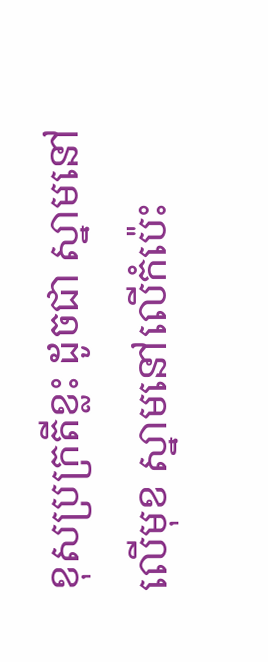ខុសប្រក្រតីខ្លះ ដូចជា ស្នាមនៅលើមុខ ស្នាមនៅលើកំប៉េះ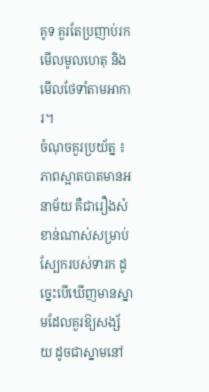គូទ គួរតែប្រញាប់រកមើលមូលហេតុ និងមើលថែទាំតាមអាការ។
ចំណុចគួរប្រយ័ត្ន ៖ ភាពស្អាតបាតមានអនាម័យ គឺជារឿងសំខាន់ណាស់សម្រាប់ស្បែករបស់ទារក ដូច្នេះបើឃើញមានស្នាមដែលគួរឱ្យសង្ស័យ ដូចជាស្នាមនៅ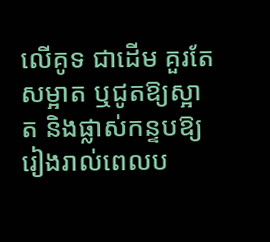លើគូទ ជាដើម គួរតែសម្អាត ឬជូតឱ្យស្អាត និងផ្លាស់កន្ទបឱ្យរៀងរាល់ពេលប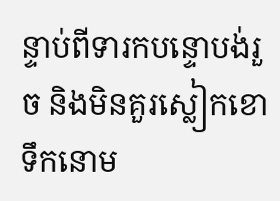ន្ទាប់ពីទារកបន្ទោបង់រួច និងមិនគួរស្លៀកខោទឹកនោម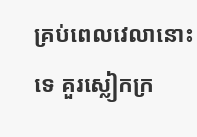គ្រប់ពេលវេលានោះទេ គួរស្លៀកក្រ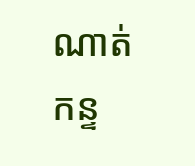ណាត់កន្ទ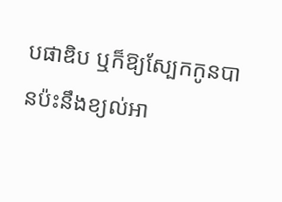បផាឌិប ឬក៏ឱ្យស្បែកកូនបានប៉ះនឹងខ្យល់អា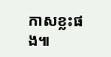កាសខ្លះផង៕